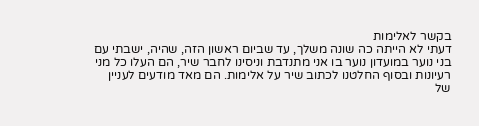בקשר לאלימות
דעתי לא הייתה כה שונה משלך, עד שביום ראשון הזה, שהיה, ישבתי עם בני נוער במועדון נוער בו אני מתנדבת וניסינו לחבר שיר, הם העלו כל מני רעיונות ובסוף החלטנו לכתוב שיר על אלימות. הם מאד מודעים לעניין של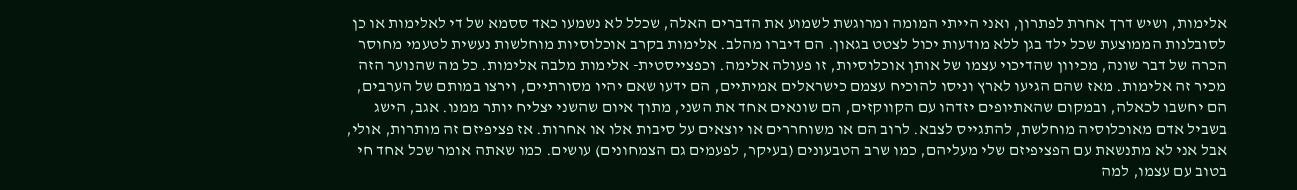אלימות, ושיש דרך אחרת לפתרון, ואני הייתי המומה ומרוגשת לשמוע את הדברים האלה, שכלל לא נשמעו כאד ססמא של די לאלימות או כן לסובלנות הממוצעת שכל ילד בגן ללא מודעות יכול לצטט בגאון. הם דיברו מהלב. אלימות בקרב אוכלוסיות מוחלשות נעשית לטעמי מחוסר הכרה של דבר שונה, מכיוון שהדיכוי עצמו של אותן אוכלוסיות, זו פעולה אלימה. וכפצייסטית- אלימות מלבה אלימות. כל מה שהנוער הזה מכיר זה אלימות. מאז שהם הגיעו לארץ וניסו להוכיח עצמם כישראלים אמיתיים, הם ידעו שאם יהיו מסורתיים, וירצו במותם של הערבים, הם יחשבו לכאלה, ובמקום שהאתיופים יזדהו עם הקווקזים, הם שונאים אחד את השני, מתוך איום שהשני יצליח יותר ממנו. אגב, הישג בשביל אדם מאוכלוסיה מוחלשת, להתגייס לצבא. לרוב הם או משוחררים או יוצאים על סיבות אלו או אחרות. אז פציפיזם זה מותרות, אולי, אבל אני לא מתנשאת עם הפציפיזם שלי מעליהם, כמו שרב הטבעונים (בעיקר, לפעמים גם הצמחונים) עושים. כמו שאתה אומר שכל אחד חי בטוב עם עצמו, למה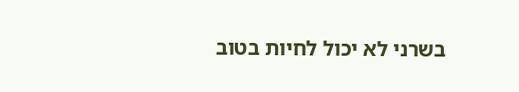בשרני לא יכול לחיות בטוב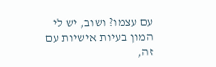עם עצמו? ושוב, יש לי המון בעיות אישיות עם זה,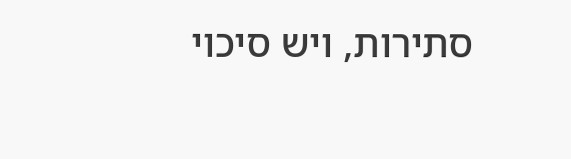סתירות, ויש סיכוי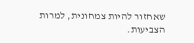שאחזור להיות צמחונית, למרות הצביעות.